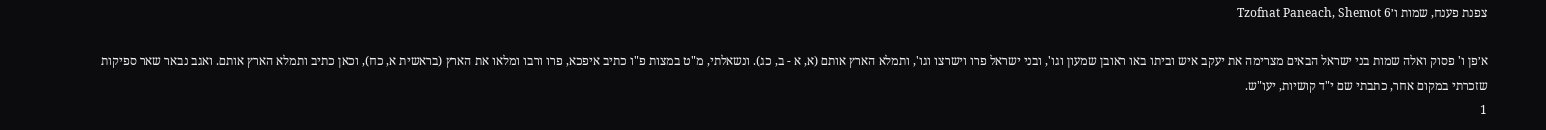צפנת פענח, שמות ו׳Tzofnat Paneach, Shemot 6

א׳פן ו' פסוק ואלה שמות בני ישראל הבאים מצרימה את יעקב איש וביתו באו ראובן שמעון וגו', ובני ישראל פרו וישרצו וגו', ותמלא הארץ אותם (א, א - ב, כג). ונשאלתי, מ"ט במצות פ"ו כתיב איפכא, פרו ורבו ומלאו את הארץ (בראשית א, כח), וכאן כתיב ותמלא הארץ אותם. ואגב נבאר שאר ספיקות שזכרתי במקום אחר, כתבתי שם י"ד קושיות, יעו"ש.
1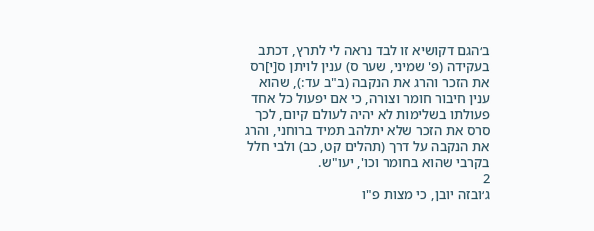ב׳הגם דקושיא זו לבד נראה לי לתרץ, דכתב בעקידה (פ' שמיני, שער ס) ענין לויתן ס[י]רס את הזכר והרג את הנקבה (ב"ב עד:), שהוא ענין חיבור חומר וצורה, כי אם יפעול כל אחד פעולתו בשלימות לא יהיה לעולם קיום, לכך סרס את הזכר שלא יתלהב תמיד ברוחני, והרג את הנקבה על דרך (תהלים קט, כב) ולבי חלל בקרבי שהוא בחומר וכו', יעו"ש.
2
ג׳ובזה יובן, כי מצות פ"ו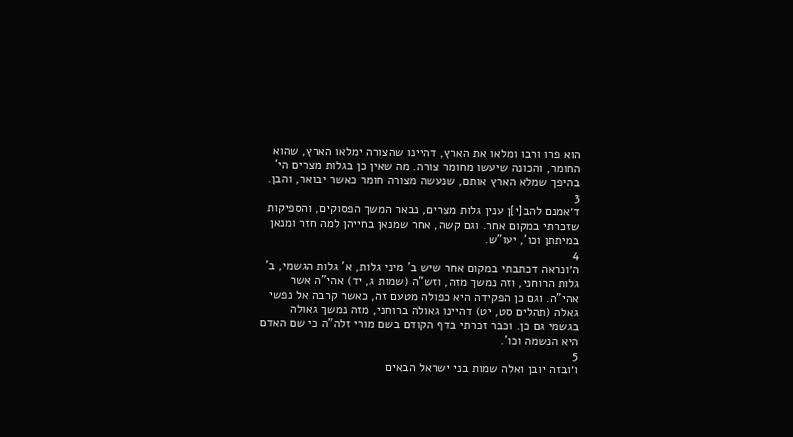הוא פרו ורבו ומלאו את הארץ, דהיינו שהצורה ימלאו הארץ, שהוא החומר, והכונה שיעשו מחומר צורה. מה שאין כן בגלות מצרים הי' בהיפך שמלא הארץ אותם, שנעשה מצורה חומר כאשר יבואר, והבן.
3
ד׳אמנם להב[י]ן ענין גלות מצרים, נבאר המשך הפסוקים, והספיקות שזכרתי במקום אחר. וגם קשה, אחר שמנאן בחייהן למה חזר ומנאן במיתתן וכו', יעו"ש.
4
ה׳ונראה דכתבתי במקום אחר שיש ב' מיני גלות, א' גלות הגשמי, ב' גלות הרוחני, וזה נמשך מזה, וזש"ה (שמות ג, יד) אהי"ה אשר אהי"ה. וגם כן הפקידה היא כפולה מטעם זה, כאשר קרבה אל נפשי גאלה (תהלים סט, יט) דהיינו גאולה ברוחני, מזה נמשך גאולה בגשמי גם כן. וכבר זכרתי בדף הקודם בשם מורי זלה"ה כי שם האדם היא הנשמה וכו'.
5
ו׳ובזה יובן ואלה שמות בני ישראל הבאים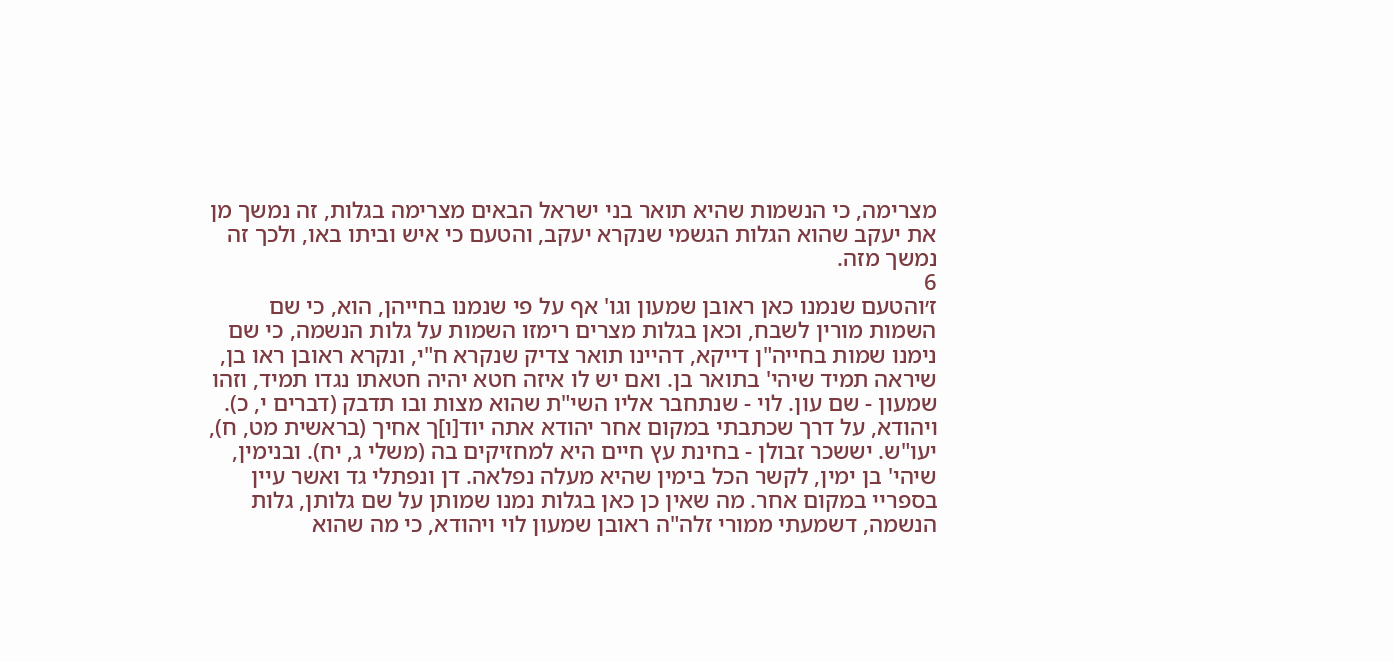מצרימה, כי הנשמות שהיא תואר בני ישראל הבאים מצרימה בגלות, זה נמשך מן את יעקב שהוא הגלות הגשמי שנקרא יעקב, והטעם כי איש וביתו באו, ולכך זה נמשך מזה.
6
ז׳והטעם שנמנו כאן ראובן שמעון וגו' אף על פי שנמנו בחייהן, הוא, כי שם השמות מורין לשבח, וכאן בגלות מצרים רימזו השמות על גלות הנשמה, כי שם נימנו שמות בחייה"ן דייקא, דהיינו תואר צדיק שנקרא ח"י, ונקרא ראובן ראו בן, שיראה תמיד שיהי' בתואר בן. ואם יש לו איזה חטא יהיה חטאתו נגדו תמיד, וזהו שמעון - שם עון. לוי - שנתחבר אליו השי"ת שהוא מצות ובו תדבק (דברים י, כ). ויהודא, על דרך שכתבתי במקום אחר יהודא אתה יוד[ו]ך אחיך (בראשית מט, ח), יעו"ש. יששכר זבולן - בחינת עץ חיים היא למחזיקים בה (משלי ג, יח). ובנימין, שיהי' בן ימין, לקשר הכל בימין שהיא מעלה נפלאה. דן ונפתלי גד ואשר עיין בספריי במקום אחר. מה שאין כן כאן בגלות נמנו שמותן על שם גלותן, גלות הנשמה, דשמעתי ממורי זלה"ה ראובן שמעון לוי ויהודא, כי מה שהוא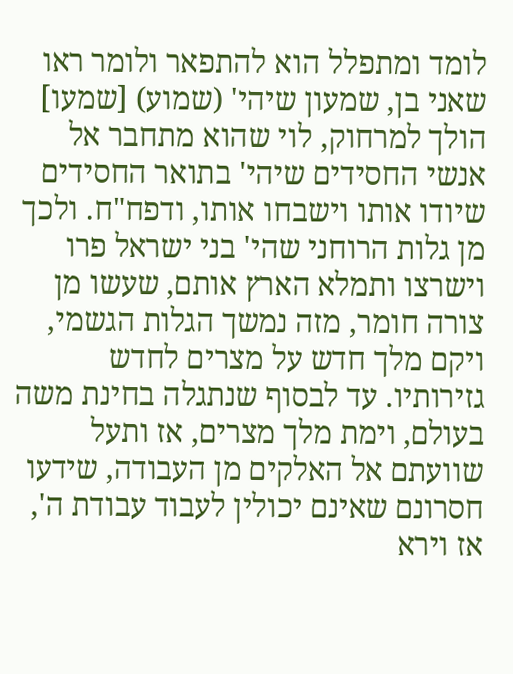לומד ומתפלל הוא להתפאר ולומר ראו שאני בן, שמעון שיהי' (שמוע) [שמעו] הולך למרחוק, לוי שהוא מתחבר אל אנשי החסידים שיהי' בתואר החסידים שיודו אותו וישבחו אותו, ודפח"ח. ולכך מן גלות הרוחני שהי' בני ישראל פרו וישרצו ותמלא הארץ אותם, שעשו מן צורה חומר, מזה נמשך הגלות הגשמי, ויקם מלך חדש על מצרים לחדש גזירותיו. עד לבסוף שנתגלה בחינת משה בעולם, וימת מלך מצרים, אז ותעל שוועתם אל האלקים מן העבודה, שידעו חסרונם שאינם יכולין לעבוד עבודת ה', אז וירא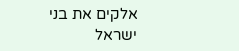אלקים את בני ישראל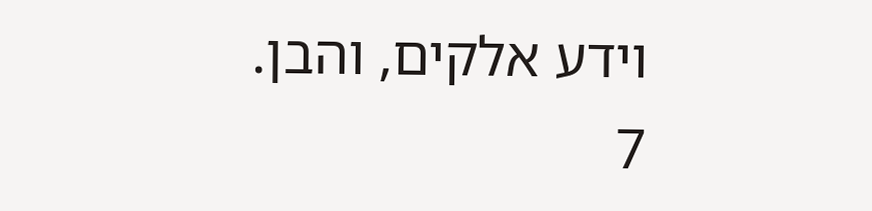וידע אלקים, והבן.
7